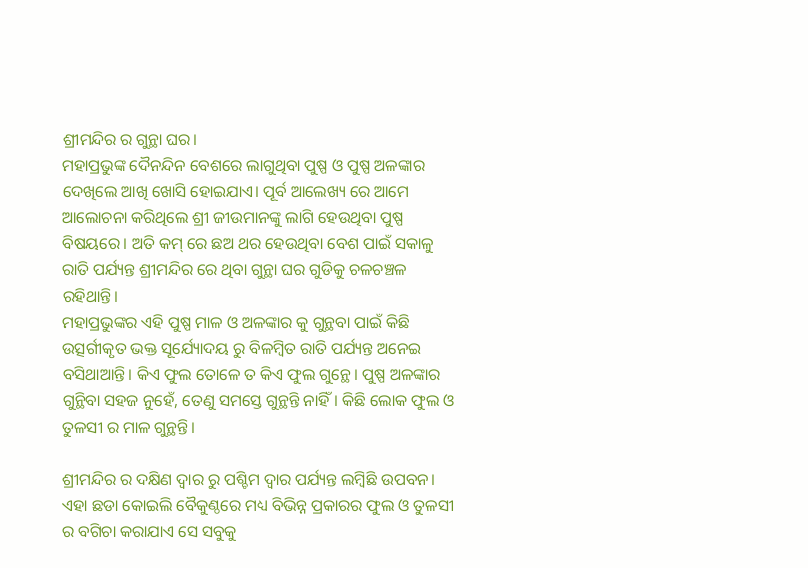ଶ୍ରୀମନ୍ଦିର ର ଗୁନ୍ଥା ଘର।
ମହାପ୍ରଭୁଙ୍କ ଦୈନନ୍ଦିନ ବେଶରେ ଲାଗୁଥିବା ପୁଷ୍ପ ଓ ପୁଷ୍ପ ଅଳଙ୍କାର ଦେଖିଲେ ଆଖି ଖୋସି ହୋଇଯାଏ। ପୂର୍ବ ଆଲେଖ୍ୟ ରେ ଆମେ ଆଲୋଚନା କରିଥିଲେ ଶ୍ରୀ ଜୀଉମାନଙ୍କୁ ଲାଗି ହେଉଥିବା ପୁଷ୍ପ ବିଷୟରେ। ଅତି କମ୍ ରେ ଛଅ ଥର ହେଉଥିବା ବେଶ ପାଇଁ ସକାଳୁ ରାତି ପର୍ଯ୍ୟନ୍ତ ଶ୍ରୀମନ୍ଦିର ରେ ଥିବା ଗୁନ୍ଥା ଘର ଗୁଡିକୁ ଚଳଚଞ୍ଚଳ ରହିଥାନ୍ତି।
ମହାପ୍ରଭୁଙ୍କର ଏହି ପୁଷ୍ପ ମାଳ ଓ ଅଳଙ୍କାର କୁ ଗୁନ୍ଥବା ପାଇଁ କିଛି ଉତ୍ସର୍ଗୀକୃତ ଭକ୍ତ ସୂର୍ଯ୍ୟୋଦୟ ରୁ ବିଳମ୍ବିତ ରାତି ପର୍ଯ୍ୟନ୍ତ ଅନେଇ ବସିଥାଆନ୍ତି। କିଏ ଫୁଲ ତୋଳେ ତ କିଏ ଫୁଲ ଗୁନ୍ଥେ। ପୁଷ୍ପ ଅଳଙ୍କାର ଗୁନ୍ଥିବା ସହଜ ନୁହେଁ, ତେଣୁ ସମସ୍ତେ ଗୁନ୍ଥନ୍ତି ନାହିଁ। କିଛି ଲୋକ ଫୁଲ ଓ ତୁଳସୀ ର ମାଳ ଗୁନ୍ଥନ୍ତି।

ଶ୍ରୀମନ୍ଦିର ର ଦକ୍ଷିଣ ଦ୍ଵାର ରୁ ପଶ୍ଚିମ ଦ୍ଵାର ପର୍ଯ୍ୟନ୍ତ ଲମ୍ବିଛି ଉପବନ। ଏହା ଛଡା କୋଇଲି ବୈକୁଣ୍ଠରେ ମଧ୍ୟ ବିଭିନ୍ନ ପ୍ରକାରର ଫୁଲ ଓ ତୁଳସୀ ର ବଗିଚା କରାଯାଏ ସେ ସବୁକୁ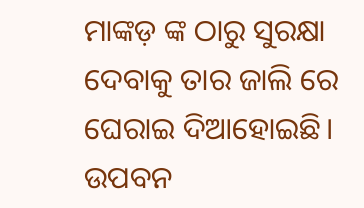ମାଙ୍କଡ଼ ଙ୍କ ଠାରୁ ସୁରକ୍ଷା ଦେବାକୁ ତାର ଜାଲି ରେ ଘେରାଇ ଦିଆହୋଇଛି। ଉପବନ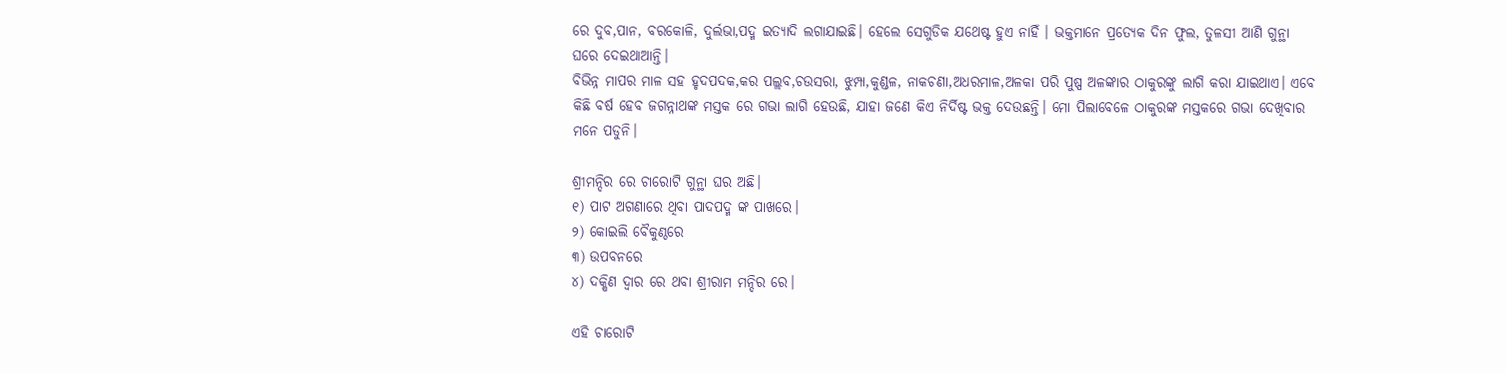ରେ ଦୁବ,ପାନ, ବରକୋଳି, ଦୁର୍ଲଭା,ପଦ୍ମ ଇତ୍ୟାଦି ଲଗାଯାଇଛି। ହେଲେ ସେଗୁଡିକ ଯଥେଷ୍ଟ ହୁଏ ନାହିଁ । ଭକ୍ତମାନେ ପ୍ରତ୍ୟେକ ଦିନ ଫୁଲ, ତୁଳସୀ ଆଣି ଗୁନ୍ଥା ଘରେ ଦେଇଥାଆନ୍ତି।
ବିଭିନ୍ନ ମାପର ମାଳ ସହ ହୃଦପଦକ,କର ପଲ୍ଲବ,ଚଉସରା, ଝୁମ୍ପା,କୁଣ୍ଡଳ, ନାକଚଣା,ଅଧରମାଳ,ଅଳକା ପରି ପୁଷ୍ପ ଅଳଙ୍କାର ଠାକୁରଙ୍କୁ ଲାଗି କରା ଯାଇଥାଏ। ଏବେ କିଛି ବର୍ଷ ହେବ ଜଗନ୍ନାଥଙ୍କ ମସ୍ତକ ରେ ଗଭା ଲାଗି ହେଉଛି, ଯାହା ଜଣେ କିଏ ନିର୍ଦିଷ୍ଟ ଭକ୍ତ ଦେଉଛନ୍ତି। ମୋ ପିଲାବେଳେ ଠାକୁରଙ୍କ ମସ୍ତକରେ ଗଭା ଦେଖିବାର ମନେ ପଡୁନି।

ଶ୍ରୀମନ୍ଦିର ରେ ଚାରୋଟି ଗୁନ୍ଥା ଘର ଅଛି।
୧) ପାଟ ଅଗଣାରେ ଥିବା ପାଦପଦ୍ମ ଙ୍କ ପାଖରେ।
୨) କୋଇଲି ବୈକୁଣ୍ଠରେ
୩) ଉପବନରେ
୪) ଦକ୍ଷିଣ ଦ୍ଵାର ରେ ଥବା ଶ୍ରୀରାମ ମନ୍ଦିର ରେ।

ଏହି ଚାରୋଟି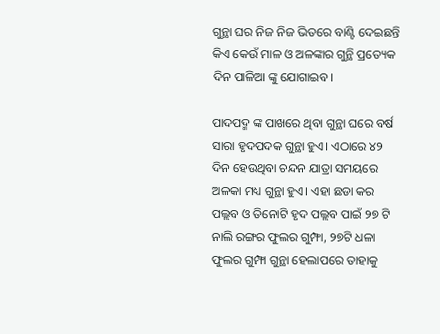ଗୁନ୍ଥା ଘର ନିଜ ନିଜ ଭିତରେ ବାଣ୍ଟି ଦେଇଛନ୍ତି କିଏ କେଉଁ ମାଳ ଓ ଅଳଙ୍କାର ଗୁନ୍ଥି ପ୍ରତ୍ୟେକ ଦିନ ପାଳିଆ ଙ୍କୁ ଯୋଗାଇବ।

ପାଦପଦ୍ମ ଙ୍କ ପାଖରେ ଥିବା ଗୁନ୍ଥା ଘରେ ବର୍ଷ ସାରା ହୃଦପଦକ ଗୁନ୍ଥା ହୁଏ। ଏଠାରେ ୪୨ ଦିନ ହେଉଥିବା ଚନ୍ଦନ ଯାତ୍ରା ସମୟରେ ଅଳକା ମଧ୍ୟ ଗୁନ୍ଥା ହୁଏ। ଏହା ଛଡା କର ପଲ୍ଲବ ଓ ତିନୋଟି ହୃଦ ପଲ୍ଲବ ପାଇଁ ୨୭ ଟି ନାଲି ରଙ୍ଗର ଫୁଲର ଗୁମ୍ଫା, ୨୭ଟି ଧଳା ଫୁଲର ଗୁମ୍ଫା ଗୁନ୍ଥା ହେଲାପରେ ତାହାକୁ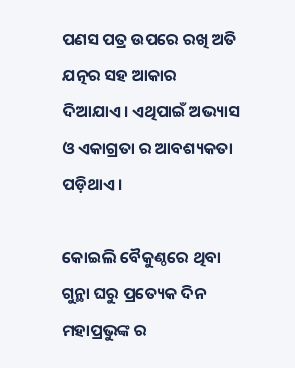ପଣସ ପତ୍ର ଉପରେ ରଖି ଅତି ଯତ୍ନର ସହ ଆକାର ଦିଆଯାଏ। ଏଥିପାଇଁ ଅଭ୍ୟାସ ଓ ଏକାଗ୍ରତା ର ଆବଶ୍ୟକତା ପଡ଼ିଥାଏ।

କୋଇଲି ବୈକୁଣ୍ଠରେ ଥିବା ଗୁନ୍ଥା ଘରୁ ପ୍ରତ୍ୟେକ ଦିନ ମହାପ୍ରଭୁଙ୍କ ର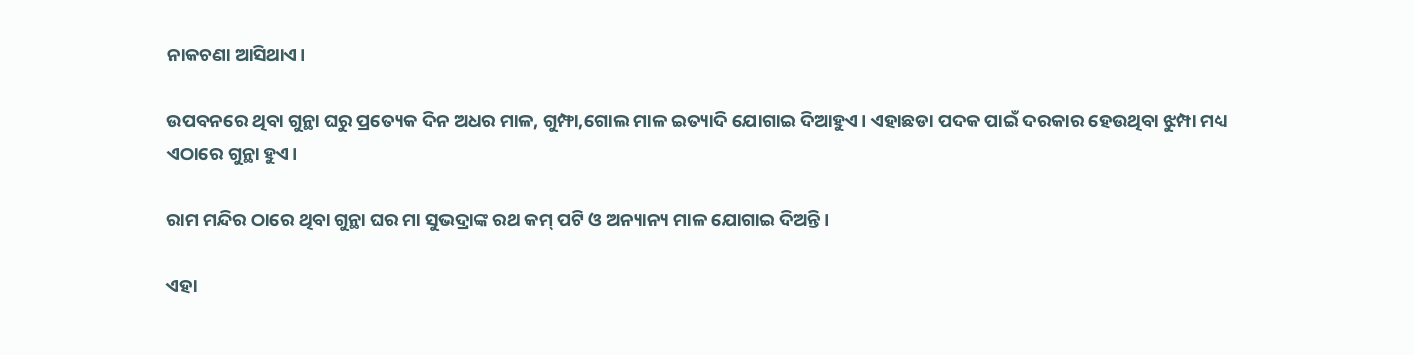ନାକଚଣା ଆସିଥାଏ।

ଉପବନରେ ଥିବା ଗୁନ୍ଥା ଘରୁ ପ୍ରତ୍ୟେକ ଦିନ ଅଧର ମାଳ, ଗୁମ୍ଫା,ଗୋଲ ମାଳ ଇତ୍ୟାଦି ଯୋଗାଇ ଦିଆହୁଏ। ଏହାଛଡା ପଦକ ପାଇଁ ଦରକାର ହେଉଥିବା ଝୁମ୍ପା ମଧ୍ୟ ଏଠାରେ ଗୁନ୍ଥା ହୁଏ।

ରାମ ମନ୍ଦିର ଠାରେ ଥିବା ଗୁନ୍ଥା ଘର ମା ସୁଭଦ୍ରାଙ୍କ ରଥ କମ୍ ପଟି ଓ ଅନ୍ୟାନ୍ୟ ମାଳ ଯୋଗାଇ ଦିଅନ୍ତି।

ଏହା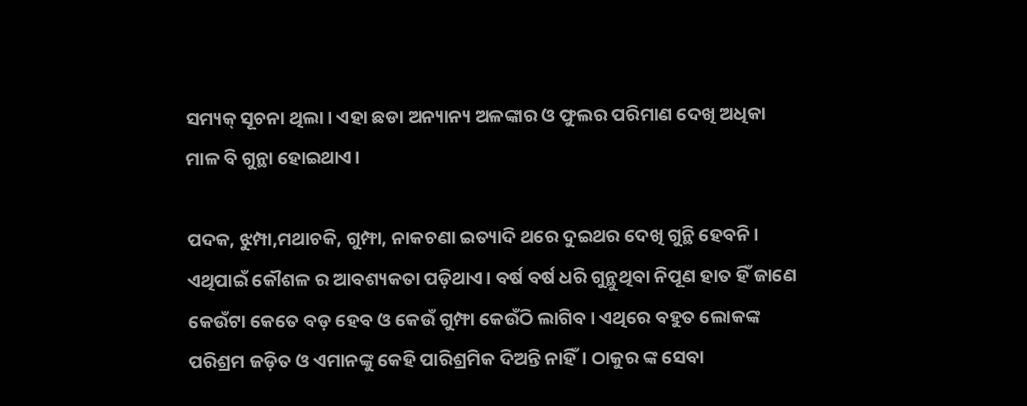ସମ୍ୟକ୍ ସୂଚନା ଥିଲା। ଏହା ଛଡା ଅନ୍ୟାନ୍ୟ ଅଳଙ୍କାର ଓ ଫୁଲର ପରିମାଣ ଦେଖି ଅଧିକା ମାଳ ବି ଗୁନ୍ଥା ହୋଇଥାଏ।

ପଦକ, ଝୁମ୍ପା,ମଥାଚକି, ଗୁମ୍ଫା, ନାକଚଣା ଇତ୍ୟାଦି ଥରେ ଦୁଇଥର ଦେଖି ଗୁନ୍ଥି ହେବନି। ଏଥିପାଇଁ କୌଶଳ ର ଆବଶ୍ୟକତା ପଡ଼ିଥାଏ। ବର୍ଷ ବର୍ଷ ଧରି ଗୁନ୍ଥୁଥିବା ନିପୂଣ ହାତ ହିଁ ଜାଣେ କେଉଁଟା କେତେ ବଡ଼ ହେବ ଓ କେଉଁ ଗୁମ୍ଫା କେଉଁଠି ଲାଗିବ। ଏଥିରେ ବହୁତ ଲୋକଙ୍କ ପରିଶ୍ରମ ଜଡ଼ିତ ଓ ଏମାନଙ୍କୁ କେହି ପାରିଶ୍ରମିକ ଦିଅନ୍ତି ନାହିଁ। ଠାକୁର ଙ୍କ ସେବା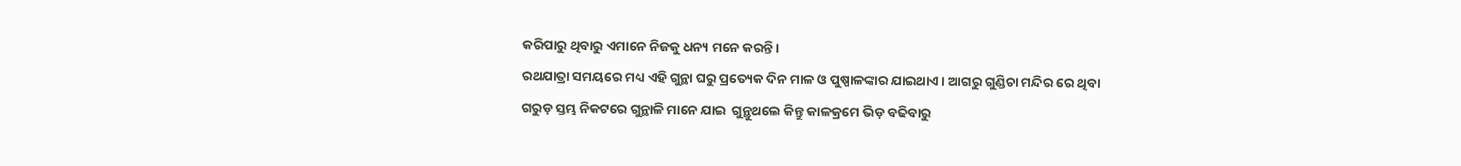କରିପାରୁ ଥିବାରୁ ଏମାନେ ନିଜକୁ ଧନ୍ୟ ମନେ କରନ୍ତି।
ରଥଯାତ୍ରା ସମୟରେ ମଧ୍ୟ ଏହି ଗୁନ୍ଥା ଘରୁ ପ୍ରତ୍ୟେକ ଦିନ ମାଳ ଓ ପୁଷ୍ପାଳଙ୍କାର ଯାଇଥାଏ। ଆଗରୁ ଗୁଣ୍ଡିଚା ମନ୍ଦିର ରେ ଥିବା ଗରୁଡ଼ ସ୍ତମ୍ଭ ନିକଟରେ ଗୁନ୍ଥାଳି ମାନେ ଯାଇ  ଗୁନ୍ଥୁଥଲେ କିନ୍ତୁ କାଳକ୍ରମେ ଭିଡ଼ ବଢିବାରୁ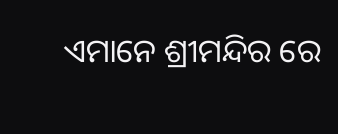ଏମାନେ ଶ୍ରୀମନ୍ଦିର ରେ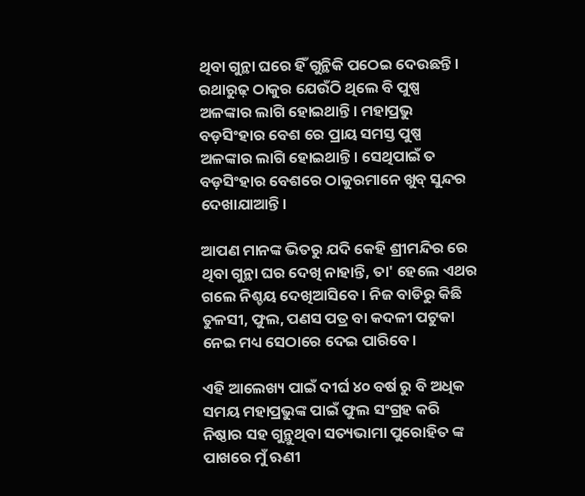ଥିବା ଗୁନ୍ଥା ଘରେ ହିଁ ଗୁନ୍ଥିକି ପଠେଇ ଦେଉଛନ୍ତି। ରଥାରୁଢ଼ ଠାକୁର ଯେଉଁଠି ଥିଲେ ବି ପୁଷ୍ପ ଅଳଙ୍କାର ଲାଗି ହୋଇଥାନ୍ତି। ମହାପ୍ରଭୁ ବଡ଼ସିଂହାର ବେଶ ରେ ପ୍ରାୟ ସମସ୍ତ ପୁଷ୍ପ ଅଳଙ୍କାର ଲାଗି ହୋଇଥାନ୍ତି। ସେଥିପାଇଁ ତ ବଡ଼ସିଂହାର ବେଶରେ ଠାକୁରମାନେ ଖୁବ୍ ସୁନ୍ଦର ଦେଖାଯାଆନ୍ତି।

ଆପଣ ମାନଙ୍କ ଭିତରୁ ଯଦି କେହି ଶ୍ରୀମନ୍ଦିର ରେ ଥିବା ଗୁନ୍ଥା ଘର ଦେଖି ନାହାନ୍ତି, ତା' ହେଲେ ଏଥର ଗଲେ ନିଶ୍ଚୟ ଦେଖିଆସିବେ। ନିଜ ବାଡିରୁ କିଛି ତୁଳସୀ, ଫୁଲ, ପଣସ ପତ୍ର ବା କଦଳୀ ପଟୁକା  ନେଇ ମଧ୍ୟ ସେଠାରେ ଦେଇ ପାରିବେ।

ଏହି ଆଲେଖ୍ୟ ପାଇଁ ଦୀର୍ଘ ୪୦ ବର୍ଷ ରୁ ବି ଅଧିକ ସମୟ ମହାପ୍ରଭୁଙ୍କ ପାଇଁ ଫୁଲ ସଂଗ୍ରହ କରି ନିଷ୍ଠାର ସହ ଗୁନ୍ଥୁଥିବା ସତ୍ୟଭାମା ପୁରୋହିତ ଙ୍କ ପାଖରେ ମୁଁ ଋଣୀ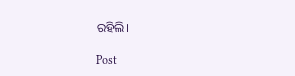ରହିଲି।

Post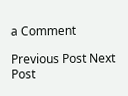a Comment

Previous Post Next Post